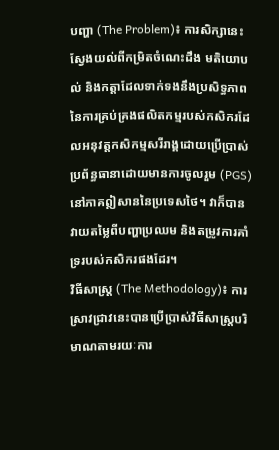បញ្ហា (The Problem)៖ ការសិក្សានេះស្វែងយល់ពីកម្រិតចំណេះដឹង មតិយោបល់ និងកត្តាដែលទាក់ទងនឹងប្រសិទ្ធភាពនៃការគ្រប់គ្រងផលិតកម្មរបស់កសិករដែលអនុវត្តកសិកម្មសរីរាង្គដោយប្រើប្រាស់ប្រព័ន្ធធានាដោយមានការចូលរួម (PGS) នៅភាគឦសាននៃប្រទេសថៃ។ វាក៏បានវាយតម្លៃពីបញ្ហាប្រឈម និងតម្រូវការគាំទ្ររបស់កសិករផងដែរ។
វិធីសាស្ត្រ (The Methodology)៖ ការស្រាវជ្រាវនេះបានប្រើប្រាស់វិធីសាស្ត្របរិមាណតាមរយៈការ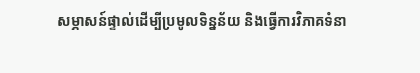សម្ភាសន៍ផ្ទាល់ដើម្បីប្រមូលទិន្នន័យ និងធ្វើការវិភាគទំនា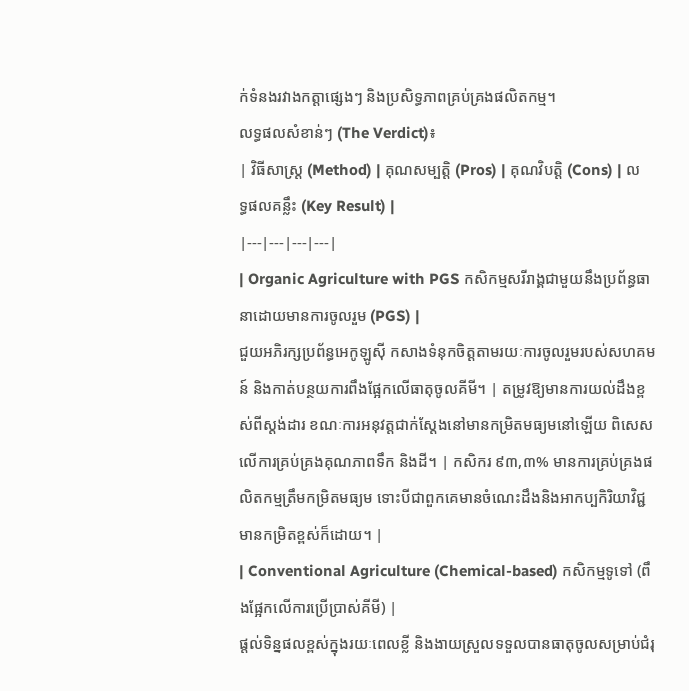ក់ទំនងរវាងកត្តាផ្សេងៗ និងប្រសិទ្ធភាពគ្រប់គ្រងផលិតកម្ម។
លទ្ធផលសំខាន់ៗ (The Verdict)៖
| វិធីសាស្ត្រ (Method) | គុណសម្បត្តិ (Pros) | គុណវិបត្តិ (Cons) | លទ្ធផលគន្លឹះ (Key Result) |
|---|---|---|---|
| Organic Agriculture with PGS កសិកម្មសរីរាង្គជាមួយនឹងប្រព័ន្ធធានាដោយមានការចូលរួម (PGS) |
ជួយអភិរក្សប្រព័ន្ធអេកូឡូស៊ី កសាងទំនុកចិត្តតាមរយៈការចូលរួមរបស់សហគមន៍ និងកាត់បន្ថយការពឹងផ្អែកលើធាតុចូលគីមី។ | តម្រូវឱ្យមានការយល់ដឹងខ្ពស់ពីស្តង់ដារ ខណៈការអនុវត្តជាក់ស្តែងនៅមានកម្រិតមធ្យមនៅឡើយ ពិសេសលើការគ្រប់គ្រងគុណភាពទឹក និងដី។ | កសិករ ៩៣,៣% មានការគ្រប់គ្រងផលិតកម្មត្រឹមកម្រិតមធ្យម ទោះបីជាពួកគេមានចំណេះដឹងនិងអាកប្បកិរិយាវិជ្ជមានកម្រិតខ្ពស់ក៏ដោយ។ |
| Conventional Agriculture (Chemical-based) កសិកម្មទូទៅ (ពឹងផ្អែកលើការប្រើប្រាស់គីមី) |
ផ្តល់ទិន្នផលខ្ពស់ក្នុងរយៈពេលខ្លី និងងាយស្រួលទទួលបានធាតុចូលសម្រាប់ជំរុ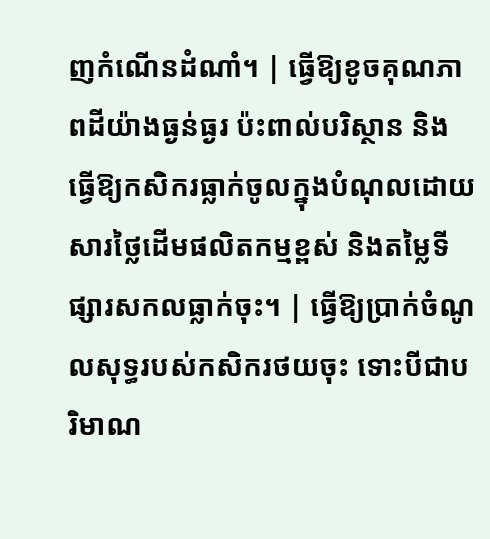ញកំណើនដំណាំ។ | ធ្វើឱ្យខូចគុណភាពដីយ៉ាងធ្ងន់ធ្ងរ ប៉ះពាល់បរិស្ថាន និងធ្វើឱ្យកសិករធ្លាក់ចូលក្នុងបំណុលដោយសារថ្លៃដើមផលិតកម្មខ្ពស់ និងតម្លៃទីផ្សារសកលធ្លាក់ចុះ។ | ធ្វើឱ្យប្រាក់ចំណូលសុទ្ធរបស់កសិករថយចុះ ទោះបីជាបរិមាណ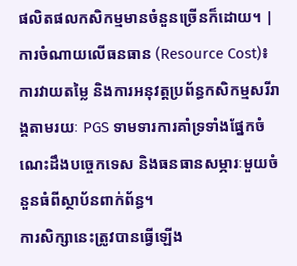ផលិតផលកសិកម្មមានចំនួនច្រើនក៏ដោយ។ |
ការចំណាយលើធនធាន (Resource Cost)៖ ការវាយតម្លៃ និងការអនុវត្តប្រព័ន្ធកសិកម្មសរីរាង្គតាមរយៈ PGS ទាមទារការគាំទ្រទាំងផ្នែកចំណេះដឹងបច្ចេកទេស និងធនធានសម្ភារៈមួយចំនួនធំពីស្ថាប័នពាក់ព័ន្ធ។
ការសិក្សានេះត្រូវបានធ្វើឡើង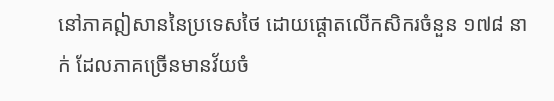នៅភាគឦសាននៃប្រទេសថៃ ដោយផ្តោតលើកសិករចំនួន ១៧៨ នាក់ ដែលភាគច្រើនមានវ័យចំ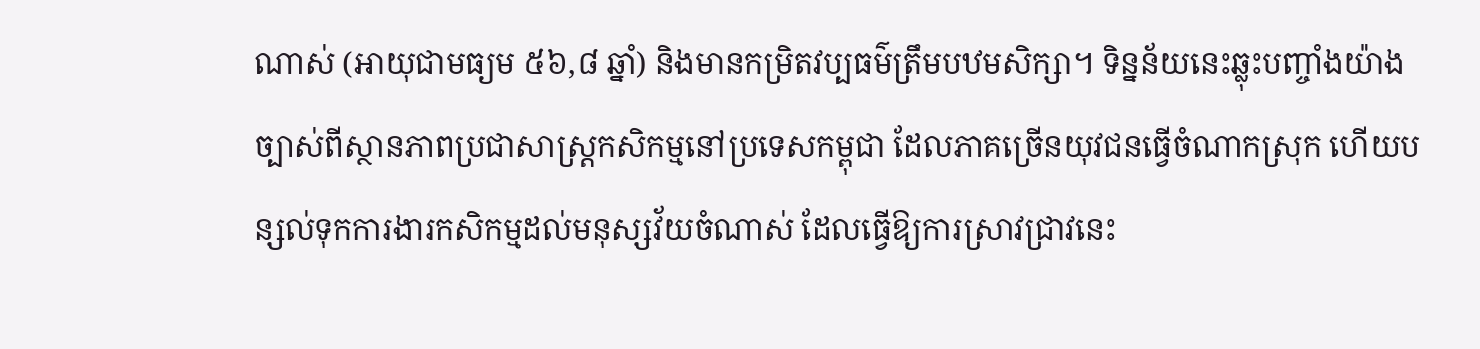ណាស់ (អាយុជាមធ្យម ៥៦,៨ ឆ្នាំ) និងមានកម្រិតវប្បធម៌ត្រឹមបឋមសិក្សា។ ទិន្នន័យនេះឆ្លុះបញ្ចាំងយ៉ាងច្បាស់ពីស្ថានភាពប្រជាសាស្ត្រកសិកម្មនៅប្រទេសកម្ពុជា ដែលភាគច្រើនយុវជនធ្វើចំណាកស្រុក ហើយបន្សល់ទុកការងារកសិកម្មដល់មនុស្សវ័យចំណាស់ ដែលធ្វើឱ្យការស្រាវជ្រាវនេះ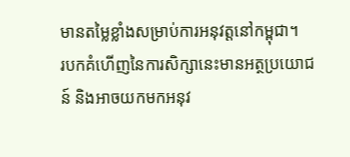មានតម្លៃខ្លាំងសម្រាប់ការអនុវត្តនៅកម្ពុជា។
របកគំហើញនៃការសិក្សានេះមានអត្ថប្រយោជន៍ និងអាចយកមកអនុវ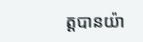ត្តបានយ៉ា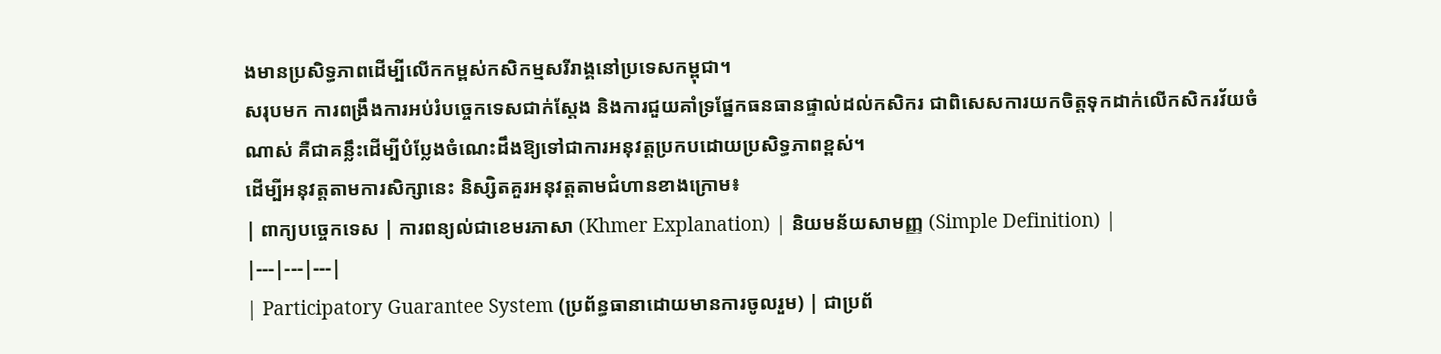ងមានប្រសិទ្ធភាពដើម្បីលើកកម្ពស់កសិកម្មសរីរាង្គនៅប្រទេសកម្ពុជា។
សរុបមក ការពង្រឹងការអប់រំបច្ចេកទេសជាក់ស្តែង និងការជួយគាំទ្រផ្នែកធនធានផ្ទាល់ដល់កសិករ ជាពិសេសការយកចិត្តទុកដាក់លើកសិករវ័យចំណាស់ គឺជាគន្លឹះដើម្បីបំប្លែងចំណេះដឹងឱ្យទៅជាការអនុវត្តប្រកបដោយប្រសិទ្ធភាពខ្ពស់។
ដើម្បីអនុវត្តតាមការសិក្សានេះ និស្សិតគួរអនុវត្តតាមជំហានខាងក្រោម៖
| ពាក្យបច្ចេកទេស | ការពន្យល់ជាខេមរភាសា (Khmer Explanation) | និយមន័យសាមញ្ញ (Simple Definition) |
|---|---|---|
| Participatory Guarantee System (ប្រព័ន្ធធានាដោយមានការចូលរួម) | ជាប្រព័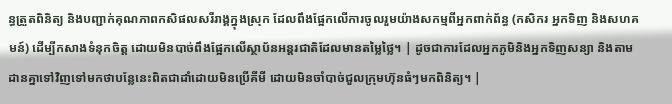ន្ធត្រួតពិនិត្យ និងបញ្ជាក់គុណភាពកសិផលសរីរាង្គក្នុងស្រុក ដែលពឹងផ្អែកលើការចូលរួមយ៉ាងសកម្មពីអ្នកពាក់ព័ន្ធ (កសិករ អ្នកទិញ និងសហគមន៍) ដើម្បីកសាងទំនុកចិត្ត ដោយមិនបាច់ពឹងផ្អែកលើស្ថាប័នអន្តរជាតិដែលមានតម្លៃថ្លៃ។ | ដូចជាការដែលអ្នកភូមិនិងអ្នកទិញសន្យា និងតាមដានគ្នាទៅវិញទៅមកថាបន្លែនេះពិតជាដាំដោយមិនប្រើគីមី ដោយមិនចាំបាច់ជួលក្រុមហ៊ុនធំៗមកពិនិត្យ។ |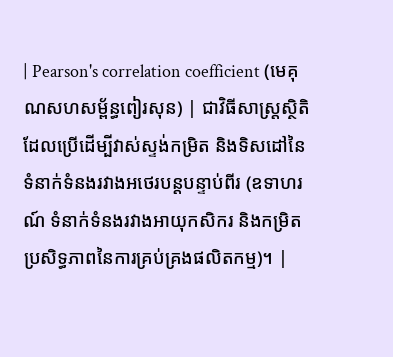| Pearson's correlation coefficient (មេគុណសហសម្ព័ន្ធពៀរសុន) | ជាវិធីសាស្ត្រស្ថិតិដែលប្រើដើម្បីវាស់ស្ទង់កម្រិត និងទិសដៅនៃទំនាក់ទំនងរវាងអថេរបន្តបន្ទាប់ពីរ (ឧទាហរណ៍ ទំនាក់ទំនងរវាងអាយុកសិករ និងកម្រិតប្រសិទ្ធភាពនៃការគ្រប់គ្រងផលិតកម្ម)។ |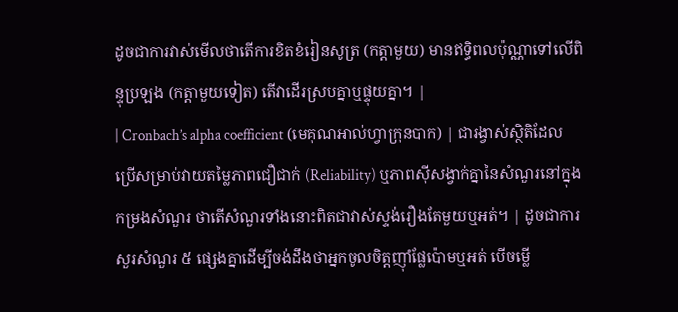ដូចជាការវាស់មើលថាតើការខិតខំរៀនសូត្រ (កត្តាមួយ) មានឥទ្ធិពលប៉ុណ្ណាទៅលើពិន្ទុប្រឡង (កត្តាមួយទៀត) តើវាដើរស្របគ្នាឬផ្ទុយគ្នា។ |
| Cronbach’s alpha coefficient (មេគុណអាល់ហ្វាក្រុនបាក) | ជារង្វាស់ស្ថិតិដែលប្រើសម្រាប់វាយតម្លៃភាពជឿជាក់ (Reliability) ឬភាពស៊ីសង្វាក់គ្នានៃសំណួរនៅក្នុងកម្រងសំណួរ ថាតើសំណួរទាំងនោះពិតជាវាស់ស្ទង់រឿងតែមួយឬអត់។ | ដូចជាការសួរសំណួរ ៥ ផ្សេងគ្នាដើម្បីចង់ដឹងថាអ្នកចូលចិត្តញ៉ាំផ្លែប៉ោមឬអត់ បើចម្លើ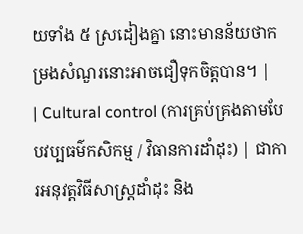យទាំង ៥ ស្រដៀងគ្នា នោះមានន័យថាកម្រងសំណួរនោះអាចជឿទុកចិត្តបាន។ |
| Cultural control (ការគ្រប់គ្រងតាមបែបវប្បធម៌កសិកម្ម / វិធានការដាំដុះ) | ជាការអនុវត្តវិធីសាស្ត្រដាំដុះ និង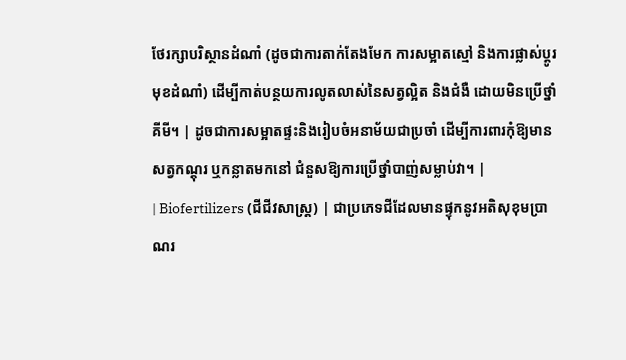ថែរក្សាបរិស្ថានដំណាំ (ដូចជាការតាក់តែងមែក ការសម្អាតស្មៅ និងការផ្លាស់ប្តូរមុខដំណាំ) ដើម្បីកាត់បន្ថយការលូតលាស់នៃសត្វល្អិត និងជំងឺ ដោយមិនប្រើថ្នាំគីមី។ | ដូចជាការសម្អាតផ្ទះនិងរៀបចំអនាម័យជាប្រចាំ ដើម្បីការពារកុំឱ្យមានសត្វកណ្តុរ ឬកន្លាតមកនៅ ជំនួសឱ្យការប្រើថ្នាំបាញ់សម្លាប់វា។ |
| Biofertilizers (ជីជីវសាស្ត្រ) | ជាប្រភេទជីដែលមានផ្ទុកនូវអតិសុខុមប្រាណរ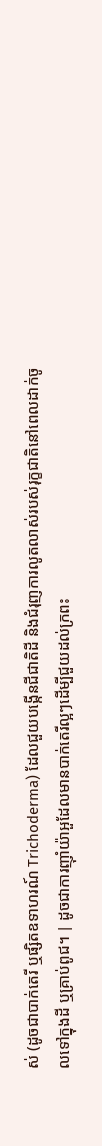ស់ (ដូចជាបាក់តេរី ឬផ្សិតឧទាហរណ៍ Trichoderma) ដែលជួយបង្កើនជីជាតិដី និងជំរុញការលូតលាស់របស់រុក្ខជាតិនៅពេលដាក់ចូលទៅក្នុងដី ឬគ្រាប់ពូជ។ | ដូចជាការញ៉ាំយ៉ាអួដែលមានបាក់តេរីល្អៗដើម្បីជួយដល់ក្រពះ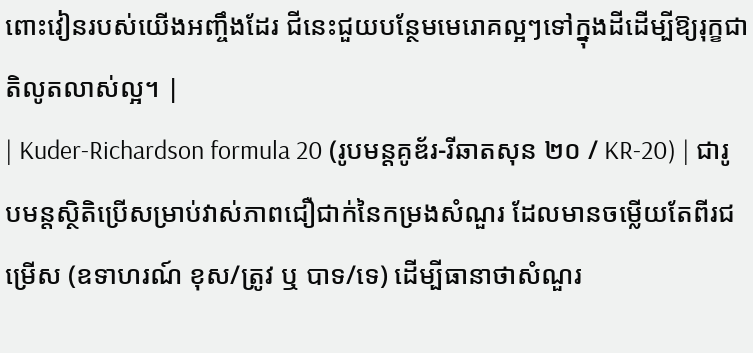ពោះវៀនរបស់យើងអញ្ចឹងដែរ ជីនេះជួយបន្ថែមមេរោគល្អៗទៅក្នុងដីដើម្បីឱ្យរុក្ខជាតិលូតលាស់ល្អ។ |
| Kuder-Richardson formula 20 (រូបមន្តគូឌ័រ-រីឆាតសុន ២០ / KR-20) | ជារូបមន្តស្ថិតិប្រើសម្រាប់វាស់ភាពជឿជាក់នៃកម្រងសំណួរ ដែលមានចម្លើយតែពីរជម្រើស (ឧទាហរណ៍ ខុស/ត្រូវ ឬ បាទ/ទេ) ដើម្បីធានាថាសំណួរ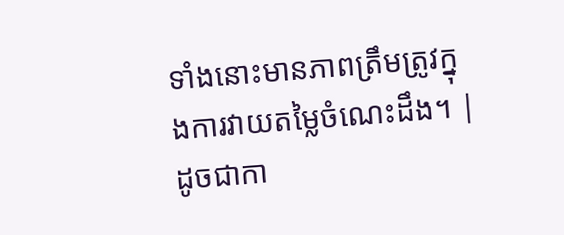ទាំងនោះមានភាពត្រឹមត្រូវក្នុងការវាយតម្លៃចំណេះដឹង។ | ដូចជាកា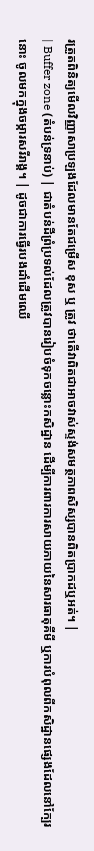រត្រួតពិនិត្យមើលវិញ្ញាសាប្រឡងដែលមានតែជម្រើស ខុស ឬ ត្រូវ ថាតើវាពិតជាអាចវាស់ស្ទង់សមត្ថភាពសិស្សបានពិតប្រាកដឬអត់។ |
| Buffer zone (តំបន់ទ្រនាប់) | ជាតំបន់ដីព្រំប្រទល់ដែលត្រូវបានរៀបចំទុកចន្លោះកសិដ្ឋាន ដើម្បីការពារការសាយភាយនៃសារធាតុគីមី ឬការបំពុលពីកសិដ្ឋានផ្សេងដែលនៅក្បែរនោះ ចូលមកក្នុងចម្ការសរីរាង្គ។ | ដូចជាការធ្វើរបងដាំដើមឈើ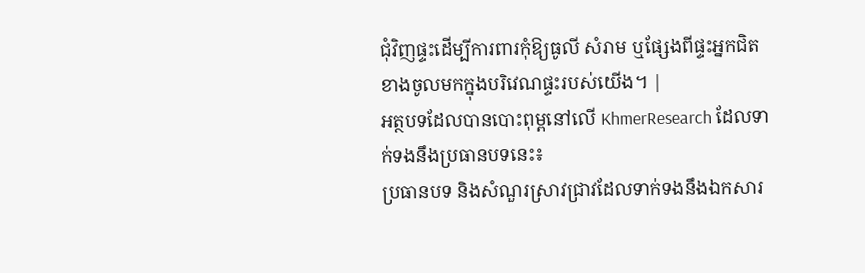ជុំវិញផ្ទះដើម្បីការពារកុំឱ្យធូលី សំរាម ឬផ្សែងពីផ្ទះអ្នកជិតខាងចូលមកក្នុងបរិវេណផ្ទះរបស់យើង។ |
អត្ថបទដែលបានបោះពុម្ពនៅលើ KhmerResearch ដែលទាក់ទងនឹងប្រធានបទនេះ៖
ប្រធានបទ និងសំណួរស្រាវជ្រាវដែលទាក់ទងនឹងឯកសារ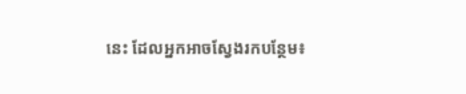នេះ ដែលអ្នកអាចស្វែងរកបន្ថែម៖